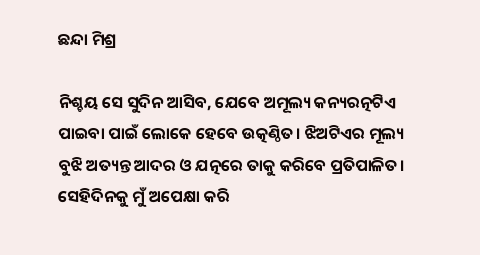ଛନ୍ଦା ମିଶ୍ର

ନିଶ୍ଚୟ ସେ ସୁଦିନ ଆସିବ, ଯେବେ ଅମୂଲ୍ୟ କନ୍ୟରତ୍ନଟିଏ ପାଇବା ପାଇଁ ଲୋକେ ହେବେ ଉତ୍କଣ୍ଠିତ। ଝିଅଟିଏର ମୂଲ୍ୟ ବୁଝି ଅତ୍ୟନ୍ତ ଆଦର ଓ ଯତ୍ନରେ ତାକୁ କରିବେ ପ୍ରତିପାଳିତ। ସେହିଦିନକୁ ମୁଁ ଅପେକ୍ଷା କରି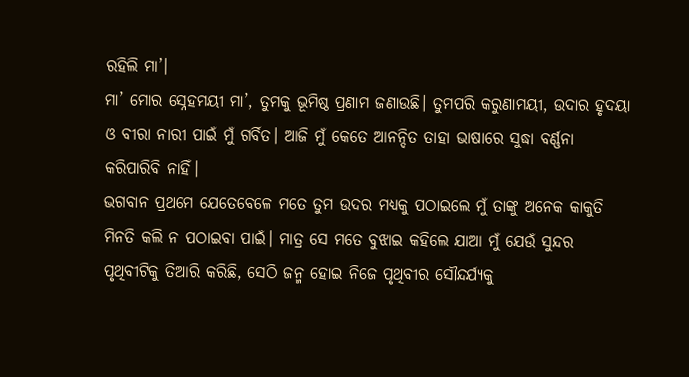ରହିଲି ମା’।
ମା’ ମୋର ସ୍ନେହମୟୀ ମା’, ତୁମକୁ ଭୂମିଷ୍ଠ ପ୍ରଣାମ ଜଣାଉଛି। ତୁମପରି କରୁଣାମୟୀ, ଉଦାର ହୃଦୟା ଓ ବୀରା ନାରୀ ପାଇଁ ମୁଁ ଗର୍ବିତ। ଆଜି ମୁଁ କେତେ ଆନନ୍ଦିତ ତାହା ଭାଷାରେ ସୁଦ୍ଧା ବର୍ଣ୍ଣନା କରିପାରିବି ନାହିଁ।
ଭଗବାନ ପ୍ରଥମେ ଯେତେବେଳେ ମତେ ତୁମ ଉଦର ମଧ୍ୟକୁ ପଠାଇଲେ ମୁଁ ତାଙ୍କୁ ଅନେକ କାକୁତି ମିନତି କଲି ନ ପଠାଇବା ପାଇଁ। ମାତ୍ର ସେ ମତେ ବୁଝାଇ କହିଲେ ଯାଆ ମୁଁ ଯେଉଁ ସୁନ୍ଦର ପୃଥିବୀଟିକୁ ତିଆରି କରିଛି, ସେଠି ଜନ୍ମ ହୋଇ ନିଜେ ପୃଥିବୀର ସୌନ୍ଦର୍ଯ୍ୟକୁ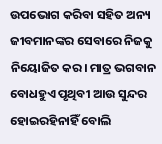ଉପଭୋଗ କରିବା ସହିତ ଅନ୍ୟ ଜୀବମାନଙ୍କର ସେବାରେ ନିଜକୁ ନିୟୋଜିତ କର। ମାତ୍ର ଭଗବାନ ବୋଧହୁଏ ପୃଥିବୀ ଆଉ ସୁନ୍ଦର ହୋଇରହିନାହିଁ ବୋଲି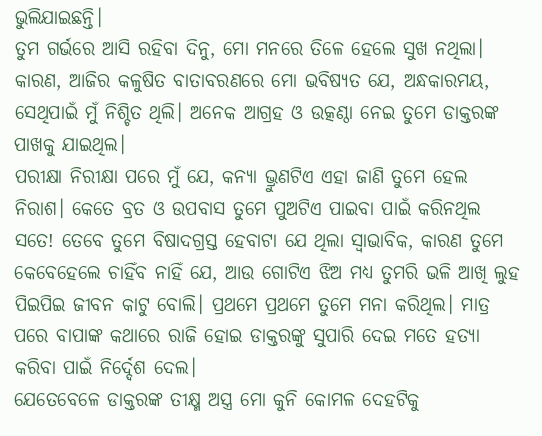ଭୁଲିଯାଇଛନ୍ତି।
ତୁମ ଗର୍ଭରେ ଆସି ରହିବା ଦିନୁ, ମୋ ମନରେ ତିଳେ ହେଲେ ସୁଖ ନଥିଲା। କାରଣ, ଆଜିର କଳୁଷିତ ବାତାବରଣରେ ମୋ ଭବିଷ୍ୟତ ଯେ, ଅନ୍ଧକାରମୟ, ସେଥିପାଇଁ ମୁଁ ନିଶ୍ଚିତ ଥିଲି। ଅନେକ ଆଗ୍ରହ ଓ ଉତ୍କଣ୍ଠା ନେଇ ତୁମେ ଡାକ୍ତରଙ୍କ ପାଖକୁ ଯାଇଥିଲ।
ପରୀକ୍ଷା ନିରୀକ୍ଷା ପରେ ମୁଁ ଯେ, କନ୍ୟା ଭ୍ରୁଣଟିଏ ଏହା ଜାଣି ତୁମେ ହେଲ ନିରାଶ। କେତେ ବ୍ରତ ଓ ଉପବାସ ତୁମେ ପୁଅଟିଏ ପାଇବା ପାଇଁ କରିନଥିଲ ସତେ! ତେବେ ତୁମେ ବିଷାଦଗ୍ରସ୍ତ ହେବାଟା ଯେ ଥିଲା ସ୍ୱାଭାବିକ, କାରଣ ତୁମେ କେବେହେଲେ ଚାହିଁବ ନାହିଁ ଯେ, ଆଉ ଗୋଟିଏ ଝିଅ ମଧ୍ୟ ତୁମରି ଭଳି ଆଖି ଲୁହ ପିଇପିଇ ଜୀବନ କାଟୁ ବୋଲି। ପ୍ରଥମେ ପ୍ରଥମେ ତୁମେ ମନା କରିଥିଲ। ମାତ୍ର ପରେ ବାପାଙ୍କ କଥାରେ ରାଜି ହୋଇ ଡାକ୍ତରଙ୍କୁ ସୁପାରି ଦେଇ ମତେ ହତ୍ୟା କରିବା ପାଇଁ ନିର୍ଦ୍ଦେଶ ଦେଲ।
ଯେତେବେଳେ ଡାକ୍ତରଙ୍କ ତୀକ୍ଷ୍ମ ଅସ୍ତ୍ର ମୋ କୁନି କୋମଳ ଦେହଟିକୁ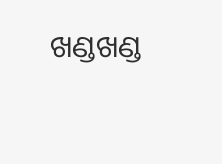ଖଣ୍ଡଖଣ୍ଡ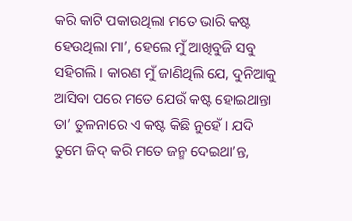କରି କାଟି ପକାଉଥିଲା ମତେ ଭାରି କଷ୍ଟ ହେଉଥିଲା ମା’, ହେଲେ ମୁଁ ଆଖିବୁଜି ସବୁ ସହିଗଲି। କାରଣ ମୁଁ ଜାଣିଥିଲି ଯେ, ଦୁନିଆକୁ ଆସିବା ପରେ ମତେ ଯେଉଁ କଷ୍ଟ ହୋଇଥାନ୍ତା ତା’ ତୁଳନାରେ ଏ କଷ୍ଟ କିଛି ନୁହେଁ। ଯଦି ତୁମେ ଜିଦ୍ କରି ମତେ ଜନ୍ମ ଦେଇଥା’ନ୍ତ,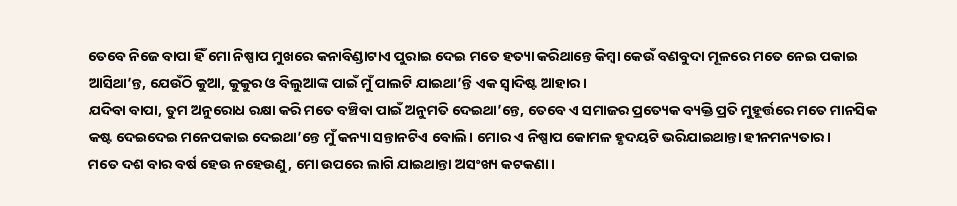ତେବେ ନିଜେ ବାପା ହିଁ ମୋ ନିଷ୍ପାପ ମୁଖରେ କନାବିଣ୍ଡାଟାଏ ପୁରାଇ ଦେଇ ମତେ ହତ୍ୟା କରିଥାନ୍ତେ କିମ୍ବା କେଉଁ ବଣବୁଦା ମୂଳରେ ମତେ ନେଇ ପକାଇ ଆସିଥା’ନ୍ତ, ଯେଉଁଠି କୁଆ, କୁକୁର ଓ ବିଲୁଆଙ୍କ ପାଇଁ ମୁଁ ପାଲଟି ଯାଇଥା’ନ୍ତି ଏକ ସ୍ୱାଦିଷ୍ଟ ଆହାର।
ଯଦିବା ବାପା, ତୁମ ଅନୁରୋଧ ରକ୍ଷା କରି ମତେ ବଞ୍ଚିବା ପାଇଁ ଅନୁମତି ଦେଇଥା’ନ୍ତେ, ତେବେ ଏ ସମାଜର ପ୍ରତ୍ୟେକ ବ୍ୟକ୍ତି ପ୍ରତି ମୁହୂର୍ତ୍ତରେ ମତେ ମାନସିକ କଷ୍ଟ ଦେଇଦେଇ ମନେପକାଇ ଦେଇଥା’ନ୍ତେ ମୁଁ କନ୍ୟା ସନ୍ତାନଟିଏ ବୋଲି। ମୋର ଏ ନିଷ୍ପାପ କୋମଳ ହୃଦୟଟି ଭରିଯାଇଥାନ୍ତା ହୀନମନ୍ୟତାର।
ମତେ ଦଶ ବାର ବର୍ଷ ହେଉ ନହେଉଣୁ, ମୋ ଉପରେ ଲାଗି ଯାଇଥାନ୍ତା ଅସଂଖ୍ୟ କଟକଣା।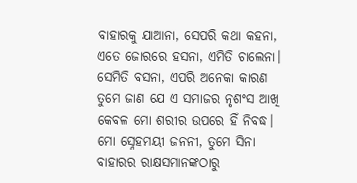ବାହାରକୁ ଯାଆନା, ସେପରି କଥା କହନା, ଏତେ ଜୋରରେ ହସନା, ଏମିତି ଚାଲେନା। ସେମିତି ବସନା, ଏପରି ଅନେକା କାରଣ ତୁମେ ଜାଣ ଯେ ଏ ସମାଜର ନୃଶଂସ ଆଖି କେବଳ ମୋ ଶରୀର ଉପରେ ହିଁ ନିବଦ୍ଧ। ମୋ ସ୍ନେହମୟୀ ଜନନୀ, ତୁମେ ସିନା ବାହାରର ରାକ୍ଷସମାନଙ୍କଠାରୁ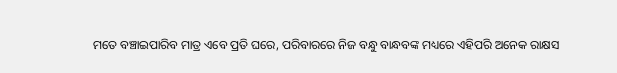ମତେ ବଞ୍ଚାଇପାରିବ ମାତ୍ର ଏବେ ପ୍ରତି ଘରେ, ପରିବାରରେ ନିଜ ବନ୍ଧୁ ବାନ୍ଧବଙ୍କ ମଧ୍ୟରେ ଏହିପରି ଅନେକ ରାକ୍ଷସ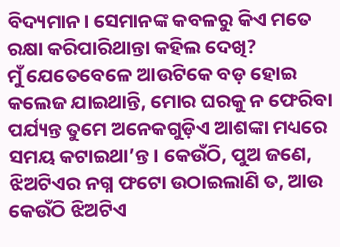ବିଦ୍ୟମାନ। ସେମାନଙ୍କ କବଳରୁ କିଏ ମତେ ରକ୍ଷା କରିପାରିଥାନ୍ତା କହିଲ ଦେଖି?
ମୁଁ ଯେତେବେଳେ ଆଉଟିକେ ବଡ଼ ହୋଇ କଲେଜ ଯାଇଥାନ୍ତି, ମୋର ଘରକୁ ନ ଫେରିବା ପର୍ଯ୍ୟନ୍ତ ତୁମେ ଅନେକଗୁଡ଼ିଏ ଆଶଙ୍କା ମଧ୍ୟରେ ସମୟ କଟାଇଥା’ନ୍ତ। କେଉଁଠି, ପୁଅ ଜଣେ, ଝିଅଟିଏର ନଗ୍ନ ଫଟୋ ଉଠାଇଲାଣି ତ, ଆଉ କେଉଁଠି ଝିଅଟିଏ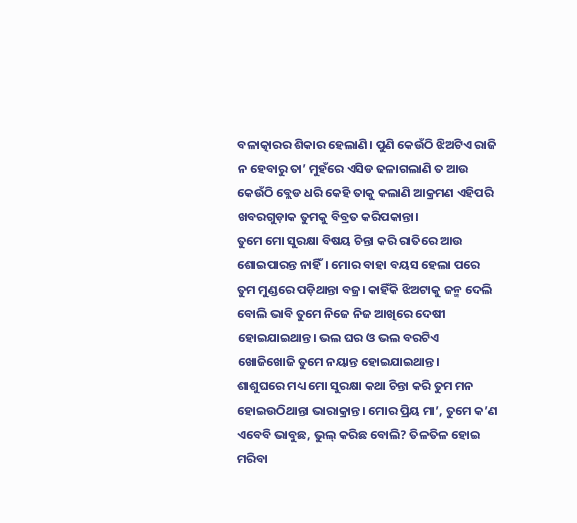ବଳାତ୍କାରର ଶିକାର ହେଲାଣି। ପୁଣି କେଉଁଠି ଝିଅଟିଏ ରାଜି ନ ହେବାରୁ ତା’ ମୁହଁରେ ଏସିଡ ଢଳାଗଲାଣି ତ ଆଉ କେଉଁଠି ବ୍ଲେଡ ଧରି କେହି ତାକୁ କଲାଣି ଆକ୍ରମଣ ଏହିପରି ଖବରଗୁଡ଼ାକ ତୁମକୁ ବିବ୍ରତ କରିପକାନ୍ତା।
ତୁମେ ମୋ ସୁରକ୍ଷା ବିଷୟ ଚିନ୍ତା କରି ରାତିରେ ଆଉ ଶୋଇପାରନ୍ତ ନାହିଁ। ମୋର ବାହା ବୟସ ହେଲା ପରେ ତୁମ ମୁଣ୍ଡରେ ପଡ଼ିଥାନ୍ତା ବଜ୍ର। କାହିଁକି ଝିଅଟାକୁ ଜନ୍ମ ଦେଲି ବୋଲି ଭାବି ତୁମେ ନିଜେ ନିଜ ଆଖିରେ ଦେଷୀ ହୋଇଯାଇଥାନ୍ତ। ଭଲ ଘର ଓ ଭଲ ବରଟିଏ ଖୋଜିଖୋଜି ତୁମେ ନୟାନ୍ତ ହୋଇଯାଇଥାନ୍ତ।
ଶାଶୁଘରେ ମଧ୍ୟ ମୋ ସୁରକ୍ଷା କଥା ଚିନ୍ତା କରି ତୁମ ମନ ହୋଇଉଠିଥାନ୍ତା ଭାରାକ୍ରାନ୍ତ। ମୋର ପ୍ରିୟ ମା’, ତୁମେ କ’ଣ ଏବେବି ଭାବୁଛ, ଭୁଲ୍ କରିଛ ବୋଲି? ତିଳତିଳ ହୋଇ ମରିବା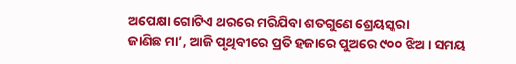ଅପେକ୍ଷା ଗୋଟିଏ ଥରରେ ମରିଯିବା ଶତଗୁଣେ ଶ୍ରେୟସ୍କରା
ଜାଣିଛ ମା’, ଆଜି ପୃଥିବୀରେ ପ୍ରତି ହଜାରେ ପୁଅରେ ୯୦୦ ଝିଅ। ସମୟ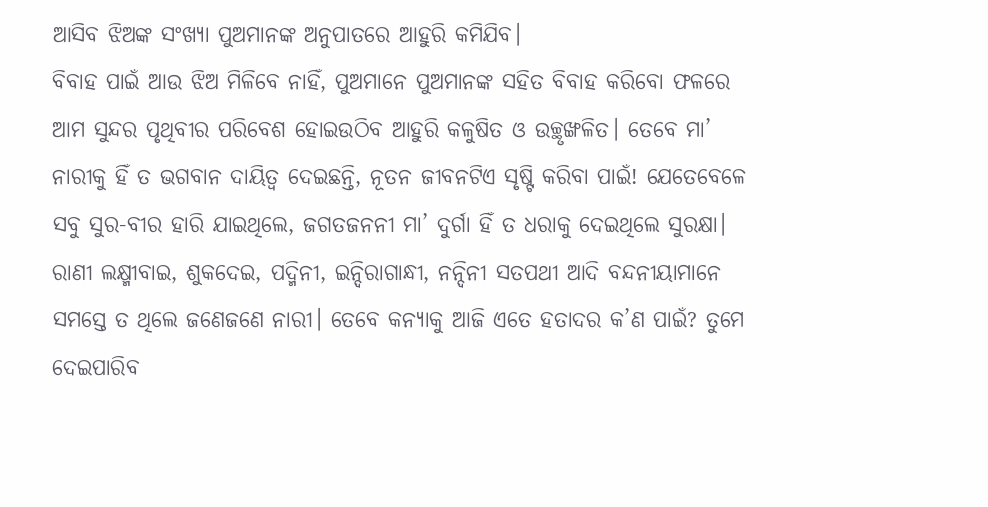ଆସିବ ଝିଅଙ୍କ ସଂଖ୍ୟା ପୁଅମାନଙ୍କ ଅନୁପାତରେ ଆହୁରି କମିଯିବ।
ବିବାହ ପାଇଁ ଆଉ ଝିଅ ମିଳିବେ ନାହିଁ, ପୁଅମାନେ ପୁଅମାନଙ୍କ ସହିତ ବିବାହ କରିବୋ ଫଳରେ ଆମ ସୁନ୍ଦର ପୃଥିବୀର ପରିବେଶ ହୋଇଉଠିବ ଆହୁରି କଳୁଷିତ ଓ ଉଚ୍ଛୃଙ୍ଖଳିତ। ତେବେ ମା’ ନାରୀକୁ ହିଁ ତ ଭଗବାନ ଦାୟିତ୍ୱ ଦେଇଛନ୍ତି, ନୂତନ ଜୀବନଟିଏ ସୃଷ୍ଟି କରିବା ପାଇଁ! ଯେତେବେଳେ ସବୁ ସୁର-ବୀର ହାରି ଯାଇଥିଲେ, ଜଗତଜନନୀ ମା’ ଦୁର୍ଗା ହିଁ ତ ଧରାକୁ ଦେଇଥିଲେ ସୁରକ୍ଷା।
ରାଣୀ ଲକ୍ଷ୍ମୀବାଇ, ଶୁକଦେଇ, ପଦ୍ମିନୀ, ଇନ୍ଦିରାଗାନ୍ଧୀ, ନନ୍ଦିନୀ ସତପଥୀ ଆଦି ବନ୍ଦନୀୟାମାନେ ସମସ୍ତେ ତ ଥିଲେ ଜଣେଜଣେ ନାରୀ। ତେବେ କନ୍ୟାକୁ ଆଜି ଏତେ ହତାଦର କ’ଣ ପାଇଁ? ତୁମେ ଦେଇପାରିବ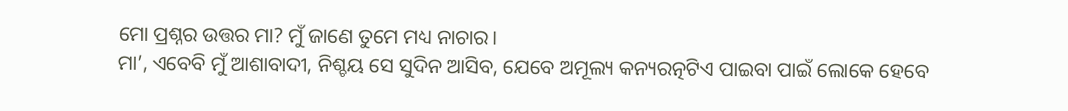ମୋ ପ୍ରଶ୍ନର ଉତ୍ତର ମା? ମୁଁ ଜାଣେ ତୁମେ ମଧ୍ୟ ନାଚାର।
ମା’, ଏବେବି ମୁଁ ଆଶାବାଦୀ, ନିଶ୍ଚୟ ସେ ସୁଦିନ ଆସିବ, ଯେବେ ଅମୂଲ୍ୟ କନ୍ୟରତ୍ନଟିଏ ପାଇବା ପାଇଁ ଲୋକେ ହେବେ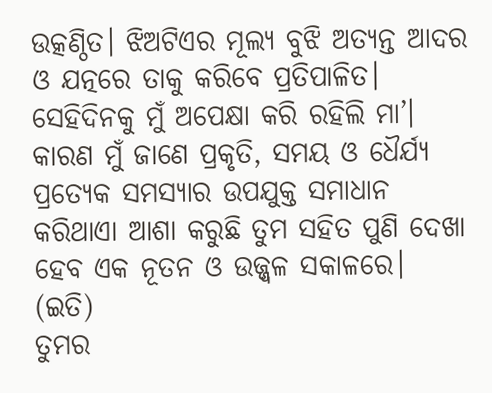ଉତ୍କଣ୍ଠିତ। ଝିଅଟିଏର ମୂଲ୍ୟ ବୁଝି ଅତ୍ୟନ୍ତ ଆଦର ଓ ଯତ୍ନରେ ତାକୁ କରିବେ ପ୍ରତିପାଳିତ। ସେହିଦିନକୁ ମୁଁ ଅପେକ୍ଷା କରି ରହିଲି ମା’। କାରଣ ମୁଁ ଜାଣେ ପ୍ରକୃତି, ସମୟ ଓ ଧୈର୍ଯ୍ୟ ପ୍ରତ୍ୟେକ ସମସ୍ୟାର ଉପଯୁକ୍ତ ସମାଧାନ କରିଥାଏା ଆଶା କରୁଛି ତୁମ ସହିତ ପୁଣି ଦେଖା ହେବ ଏକ ନୂତନ ଓ ଉଜ୍ଜ୍ୱଳ ସକାଳରେ।
(ଇତି)
ତୁମର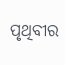ପୃଥିବୀର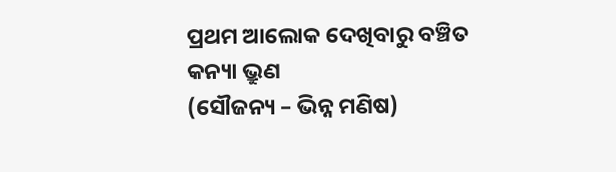ପ୍ରଥମ ଆଲୋକ ଦେଖିବାରୁ ବଞ୍ଚିତ କନ୍ୟା ଭ୍ରୁଣ
(ସୌଜନ୍ୟ – ଭିନ୍ନ ମଣିଷ)